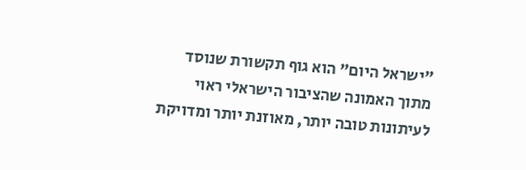"ישראל היום" הוא גוף תקשורת שנוסד מתוך האמונה שהציבור הישראלי ראוי לעיתונות טובה יותר, מאוזנת יותר ומדויקת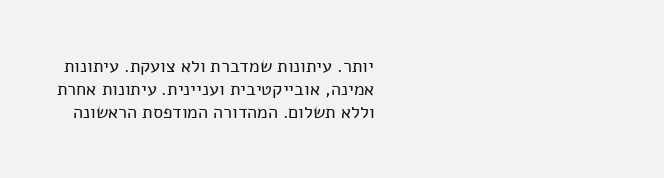יותר. עיתונות שמדברת ולא צועקת. עיתונות אמינה, אובייקטיבית ועניינית. עיתונות אחרת וללא תשלום. המהדורה המודפסת הראשונה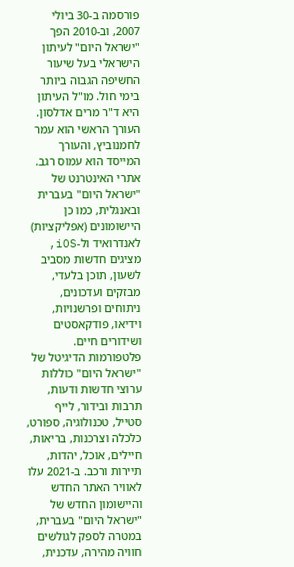פורסמה ב-30 ביולי 2007, וב-2010 הפך "ישראל היום" לעיתון הישראלי בעל שיעור החשיפה הגבוה ביותר בימי חול. מו"ל העיתון היא ד"ר מרים אדלסון. העורך הראשי הוא עמר לחמנוביץ, והעורך המייסד הוא עמוס רגב. אתרי האינטרנט של "ישראל היום" בעברית ובאנגלית, כמו כן היישומונים (אפליקציות) לאנדרואיד ול-iOS, מציגים חדשות מסביב לשעון, תוכן בלעדי, מבזקים ועדכונים, ניתוחים ופרשנויות, וידיאו, פודקאסטים ושידורים חיים. פלטפורמות הדיגיטל של "ישראל היום" כוללות ערוצי חדשות ודעות, תרבות ובידור, לייף סטייל, טכנולוגיה, ספורט, כלכלה וצרכנות, בריאות, חיילים, אוכל, יהדות, תיירות ורכב. ב-2021 עלו לאוויר האתר החדש והיישומון החדש של "ישראל היום" בעברית, במטרה לספק לגולשים חוויה מהירה, עדכנית,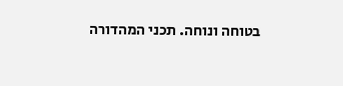בטוחה ונוחה. תכני המהדורה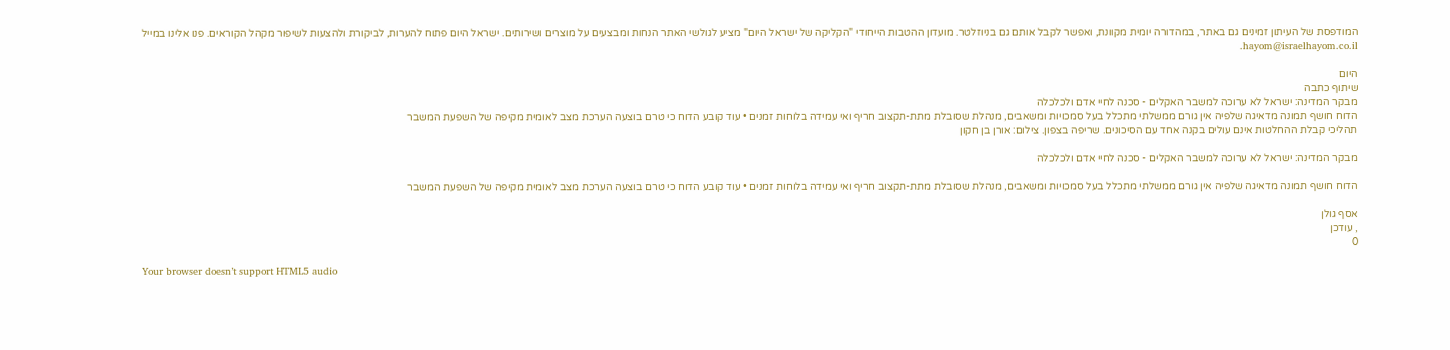המודפסת של העיתון זמינים גם באתר, במהדורה יומית מקוונת, ואפשר לקבל אותם גם בניוזלטר. מועדון ההטבות הייחודי "הקליקה של ישראל היום" מציע לגולשי האתר הנחות ומבצעים על מוצרים ושירותים. ישראל היום פתוח להערות, לביקורת ולהצעות לשיפור מקהל הקוראים. פנו אלינו במייל hayom@israelhayom.co.il.

היום
שיתוף כתבה
מבקר המדינה: ישראל לא ערוכה למשבר האקלים - סכנה לחיי אדם ולכלכלה
הדוח חושף תמונה מדאיגה שלפיה אין גורם ממשלתי מתכלל בעל סמכויות ומשאבים, מנהלת שסובלת מתת-תקצוב חריף ואי עמידה בלוחות זמנים • עוד קובע הדוח כי טרם בוצעה הערכת מצב לאומית מקיפה של השפעת המשבר
תהליכי קבלת ההחלטות אינם עולים בקנה אחד עם הסיכונים. שריפה בצפון. צילום: אורן בן חקון

מבקר המדינה: ישראל לא ערוכה למשבר האקלים - סכנה לחיי אדם ולכלכלה

הדוח חושף תמונה מדאיגה שלפיה אין גורם ממשלתי מתכלל בעל סמכויות ומשאבים, מנהלת שסובלת מתת-תקצוב חריף ואי עמידה בלוחות זמנים • עוד קובע הדוח כי טרם בוצעה הערכת מצב לאומית מקיפה של השפעת המשבר

אסף גולן
, עודכן
0

Your browser doesn’t support HTML5 audio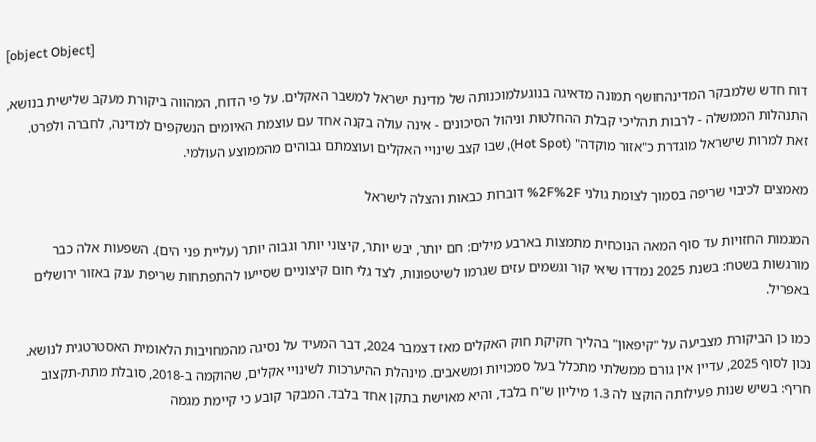[object Object]

דוח חדש שלמבקר המדינהחושף תמונה מדאיגה בנוגעלמוכנותה של מדינת ישראל למשבר האקלים. על פי הדוח, המהווה ביקורת מעקב שלישית בנושא, התנהלות הממשלה - לרבות תהליכי קבלת ההחלטות וניהול הסיכונים - אינה עולה בקנה אחד עם עוצמת האיומים הנשקפים למדינה, לחברה ולפרט. זאת למרות שישראל מוגדרת כ"אזור מוקדה" (Hot Spot), שבו קצב שינויי האקלים ועוצמתם גבוהים מהממוצע העולמי.

מאמצים לכיבוי שריפה בסמוך לצומת גולני %2F%2F דוברות כבאות והצלה לישראל

המגמות החזויות עד סוף המאה הנוכחית מתמצות בארבע מילים: חם יותר, יבש יותר, קיצוני יותר וגבוה יותר (עליית פני הים). השפעות אלה כבר מורגשות בשטח: בשנת 2025 נמדדו שיאי קור וגשמים עזים שגרמו לשיטפונות, לצד גלי חום קיצוניים שסייעו להתפתחות שריפת ענק באזור ירושלים באפריל.

כמו כן הביקורת מצביעה על "קיפאון" בהליך חקיקת חוק האקלים מאז דצמבר 2024, דבר המעיד על נסיגה מהמחויבות הלאומית האסטרטגית לנושא. נכון לסוף 2025, עדיין אין גורם ממשלתי מתכלל בעל סמכויות ומשאבים. מינהלת ההיערכות לשינויי אקלים, שהוקמה ב-2018, סובלת מתת-תקצוב חריף: בשיש שנות פעילותה הוקצו לה 1.3 מיליון ש"ח בלבד, והיא מאוישת בתקן אחד בלבד. המבקר קובע כי קיימת מגמה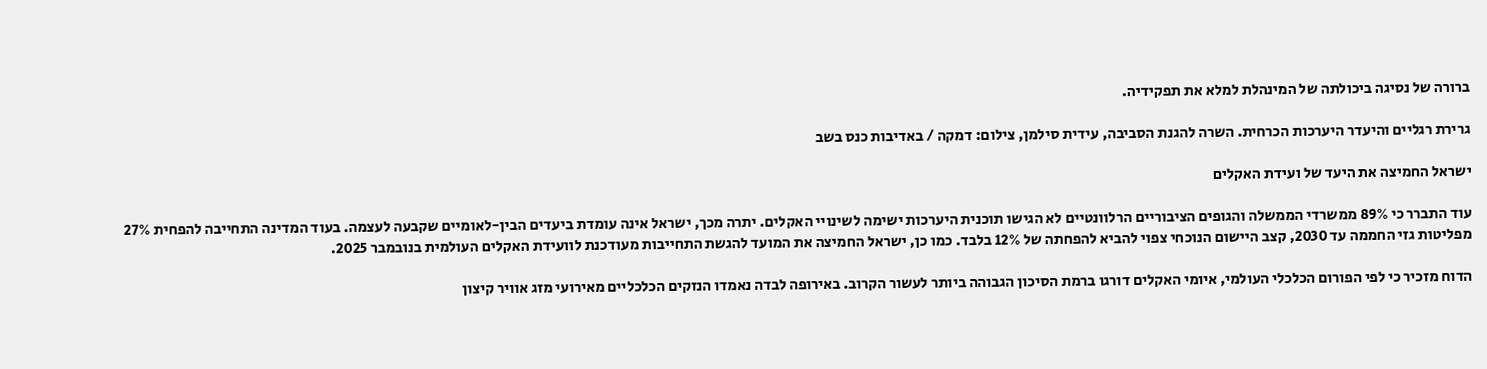ברורה של נסיגה ביכולתה של המינהלת למלא את תפקידיה.

גרירת רגליים והיעדר היערכות הכרחית. השרה להגנת הסביבה, עידית סילמן, צילום: דמקה / באדיבות כנס בשב

ישראל החמיצה את היעד של ועידת האקלים

עוד התברר כי 89% ממשרדי הממשלה והגופים הציבוריים הרלוונטיים לא הגישו תוכנית היערכות ישימה לשינויי האקלים. יתרה מכך, ישראל אינה עומדת ביעדים הבין-לאומיים שקבעה לעצמה. בעוד המדינה התחייבה להפחית 27% מפליטות גזי החממה עד 2030, קצב היישום הנוכחי צפוי להביא להפחתה של 12% בלבד. כמו כן, ישראל החמיצה את המועד להגשת התחייבות מעודכנת לוועידת האקלים העולמית בנובמבר 2025.

הדוח מזכיר כי לפי הפורום הכלכלי העולמי, איומי האקלים דורגו ברמת הסיכון הגבוהה ביותר לעשור הקרוב. באירופה לבדה נאמדו הנזקים הכלכליים מאירועי מזג אוויר קיצון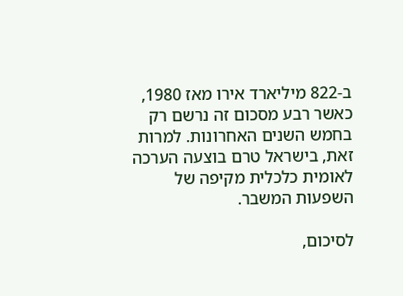ב-822 מיליארד אירו מאז 1980, כאשר רבע מסכום זה נרשם רק בחמש השנים האחרונות. למרות זאת, בישראל טרם בוצעה הערכה לאומית כלכלית מקיפה של השפעות המשבר.

לסיכום,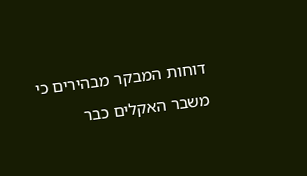דוחות המבקר מבהירים כי משבר האקלים כבר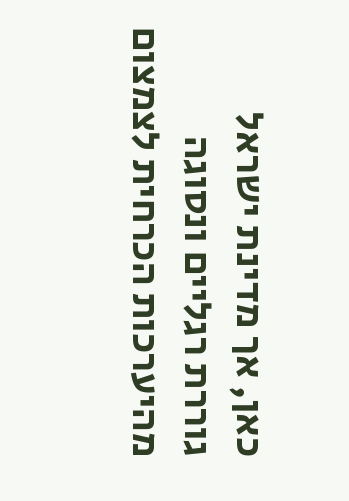כאן, אך מדינת ישראל גוררת רגליים ונסוגה מהיערכות הכרחית לצמצום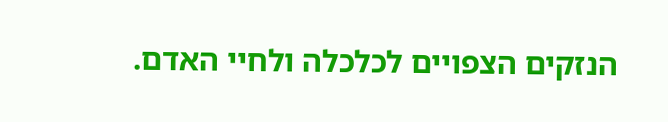הנזקים הצפויים לכלכלה ולחיי האדם.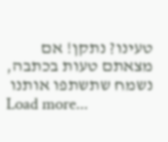טעינו? נתקן! אם מצאתם טעות בכתבה, נשמח שתשתפו אותנו
Load more...